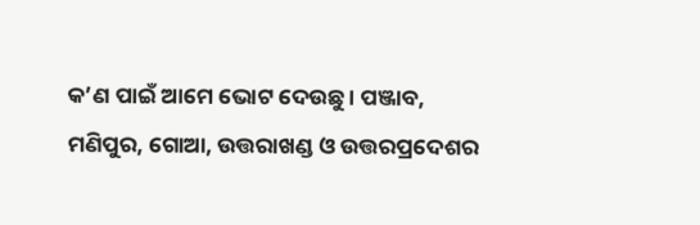କ’ଣ ପାଇଁ ଆମେ ଭୋଟ ଦେଉଛୁ। ପଞ୍ଜାବ, ମଣିପୁର, ଗୋଆ, ଉତ୍ତରାଖଣ୍ଡ ଓ ଉତ୍ତରପ୍ରଦେଶର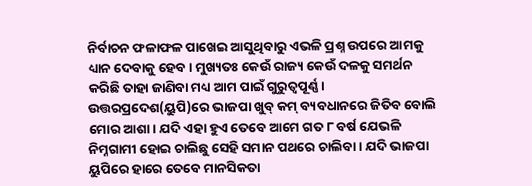ନିର୍ବାଚନ ଫଳାଫଳ ପାଖେଇ ଆସୁଥିବାରୁ ଏଭଳି ପ୍ରଶ୍ନ ଉପରେ ଆମକୁ ଧ୍ୟାନ ଦେବାକୁ ହେବ। ମୁଖ୍ୟତଃ କେଉଁ ରାଜ୍ୟ କେଉଁ ଦଳକୁ ସମର୍ଥନ କରିଛି ତାହା ଜାଣିବା ମଧ୍ୟ ଆମ ପାଇଁ ଗୁରୁତ୍ୱପୂର୍ଣ୍ଣ। ଉତ୍ତରପ୍ରଦେଶ(ୟୁପି)ରେ ଭାଜପା ଖୁବ୍ କମ୍ ବ୍ୟବଧାନରେ ଜିତିବ ବୋଲି ମୋର ଆଶା। ଯଦି ଏହା ହୁଏ ତେବେ ଆମେ ଗତ ୮ ବର୍ଷ ଯେଭଳି ନିମ୍ନଗାମୀ ହୋଇ ଚାଲିଛୁ ସେହି ସମାନ ପଥରେ ଚାଲିବା। ଯଦି ଭାଜପା ୟୁପିରେ ହାରେ ତେବେ ମାନସିକତା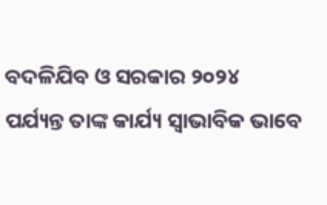ବଦଳିଯିବ ଓ ସରକାର ୨୦୨୪ ପର୍ଯ୍ୟନ୍ତ ତାଙ୍କ କାର୍ଯ୍ୟ ସ୍ବାଭାବିକ ଭାବେ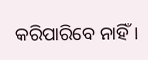କରିପାରିବେ ନାହିଁ।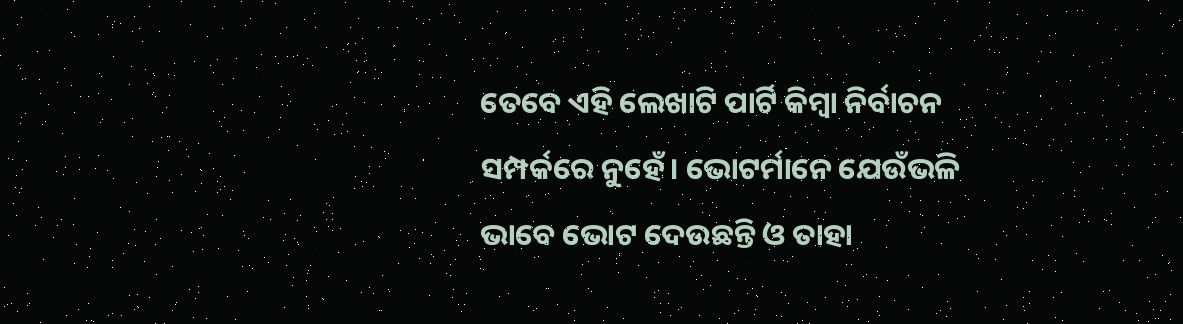ତେବେ ଏହି ଲେଖାଟି ପାର୍ଟି କିମ୍ବା ନିର୍ବାଚନ ସମ୍ପର୍କରେ ନୁହେଁ। ଭୋଟର୍ମାନେ ଯେଉଁଭଳି ଭାବେ ଭୋଟ ଦେଉଛନ୍ତି ଓ ତାହା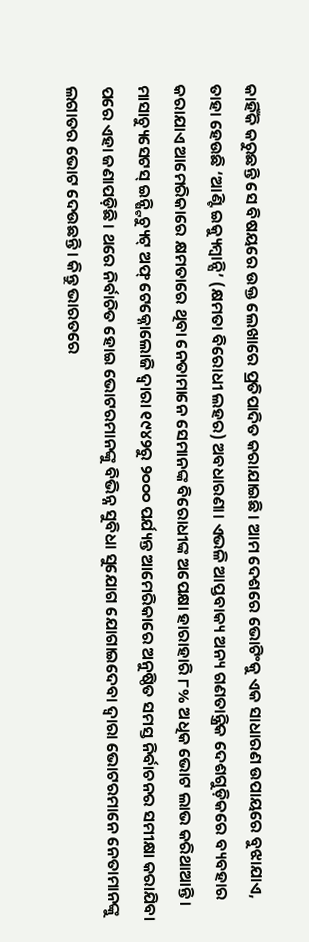କାହିଁକି କରୁଛନ୍ତି ସେ ବିଷୟରେ ଉକ୍ତ ଲେଖାରେ ପ୍ରତିପାଦିତ କରାଯାଇଛି। ଆମ ଦେଶରେ ଭୋଟିଂକୁ ଏକ ସାଧାରଣ ଉପାୟରେ ବୁଝାଯାଏ, ତାହା ହେଉଛି ‘ଆଣ୍ଟି ଇକ୍ୟୁମ୍ବାନ୍ସି’ (କ୍ଷମତା ବିରୋଧୀ ଲହର) ଅବଧାରଣା। ଏଭଳି ଆପ୍ତବାକ୍ୟ ଅନ୍ୟ ଗଣତାନ୍ତ୍ରିକ ଦେଶଗୁଡ଼ିକରେ ବ୍ୟବହାର କରାଯାଏ ଆମେରିକାରେ କ୍ଷମତାରେ ଥିବା ନେତାମାନେ ସେମାନଙ୍କ ବିରୋଧୀଙ୍କ ଅପେକ୍ଷା ହାରାହାରି ୮% ଅଧିକ ଭୋଟ ଲାଭ କରିଥାଆନ୍ତି। ମାସାଚ୍ୟୁସେଟସ୍ ଇନ୍ଷ୍ଟିଚ୍ୟୁଟ୍ ଅଫ୍ ଟେକ୍ନୋଲୋଜି ଦ୍ୱାରା ୧୯୪୨ରୁ ୨୦୦୦ ପର୍ଯ୍ୟନ୍ତ ଆମେରିକାରେ ଅନୁଷ୍ଠିତ ସମସ୍ତ ନିର୍ବାଚନର ସମୀକ୍ଷା କରାଯିବା ପରେ ଏହା ଜଣାପଡ଼ିଛି। ଥରେ ନିର୍ବାଚିତ ହୋଇ ଭୋଟରମାନଙ୍କୁ ବିଭିନ୍ନ ସୁବିଧା ସୁଯୋଗ ଯୋଗାଇଦେବା ଦ୍ୱାରା ଭୋଟରମାନେ ନେତାମାନଙ୍କୁ ଲଗାତର ଭୋଟ ଦେଉଛନ୍ତି। କିନ୍ତୁ ଭାରତରେ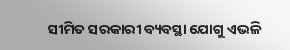ସୀମିତ ସରକାରୀ ବ୍ୟବସ୍ଥା ଯୋଗୁ ଏଭଳି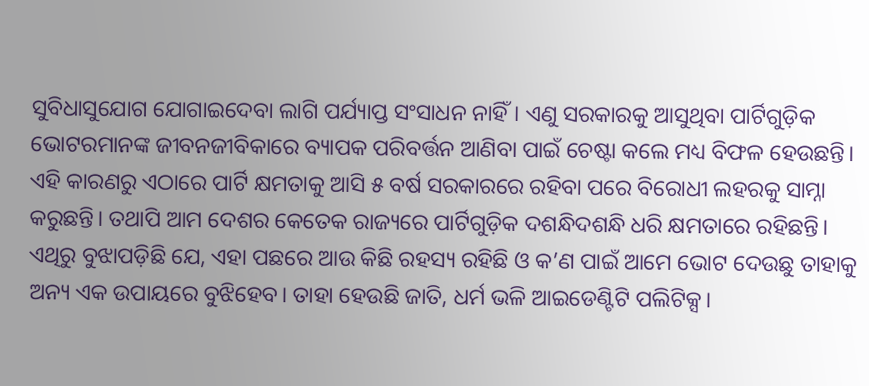ସୁବିଧାସୁଯୋଗ ଯୋଗାଇଦେବା ଲାଗି ପର୍ଯ୍ୟାପ୍ତ ସଂସାଧନ ନାହିଁ। ଏଣୁ ସରକାରକୁ ଆସୁଥିବା ପାର୍ଟିଗୁଡ଼ିକ ଭୋଟରମାନଙ୍କ ଜୀବନଜୀବିକାରେ ବ୍ୟାପକ ପରିବର୍ତ୍ତନ ଆଣିବା ପାଇଁ ଚେଷ୍ଟା କଲେ ମଧ୍ୟ ବିଫଳ ହେଉଛନ୍ତି। ଏହି କାରଣରୁ ଏଠାରେ ପାର୍ଟି କ୍ଷମତାକୁ ଆସି ୫ ବର୍ଷ ସରକାରରେ ରହିବା ପରେ ବିରୋଧୀ ଲହରକୁ ସାମ୍ନା କରୁଛନ୍ତି। ତଥାପି ଆମ ଦେଶର କେତେକ ରାଜ୍ୟରେ ପାର୍ଟିଗୁଡ଼ିକ ଦଶନ୍ଧିଦଶନ୍ଧି ଧରି କ୍ଷମତାରେ ରହିଛନ୍ତି। ଏଥିରୁ ବୁଝାପଡ଼ିଛି ଯେ, ଏହା ପଛରେ ଆଉ କିଛି ରହସ୍ୟ ରହିଛି ଓ କ’ଣ ପାଇଁ ଆମେ ଭୋଟ ଦେଉଛୁ ତାହାକୁ ଅନ୍ୟ ଏକ ଉପାୟରେ ବୁଝିହେବ। ତାହା ହେଉଛି ଜାତି, ଧର୍ମ ଭଳି ଆଇଡେଣ୍ଟିଟି ପଲିଟିକ୍ସ।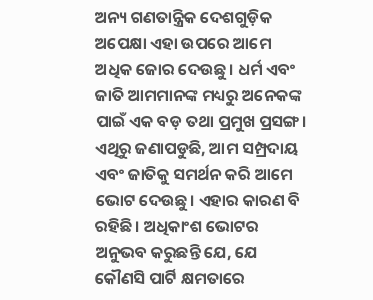ଅନ୍ୟ ଗଣତାନ୍ତ୍ରିକ ଦେଶଗୁଡ଼ିକ ଅପେକ୍ଷା ଏହା ଉପରେ ଆମେ ଅଧିକ ଜୋର ଦେଉଛୁ। ଧର୍ମ ଏବଂ ଜାତି ଆମମାନଙ୍କ ମଧ୍ୟରୁ ଅନେକଙ୍କ ପାଇଁ ଏକ ବଡ଼ ତଥା ପ୍ରମୁଖ ପ୍ରସଙ୍ଗ। ଏଥିରୁ ଜଣାପଡୁଛି, ଆମ ସମ୍ପ୍ରଦାୟ ଏବଂ ଜାତିକୁ ସମର୍ଥନ କରି ଆମେ ଭୋଟ ଦେଉଛୁ। ଏହାର କାରଣ ବି ରହିଛି। ଅଧିକାଂଶ ଭୋଟର ଅନୁଭବ କରୁଛନ୍ତି ଯେ, ଯେ କୌଣସି ପାର୍ଟି କ୍ଷମତାରେ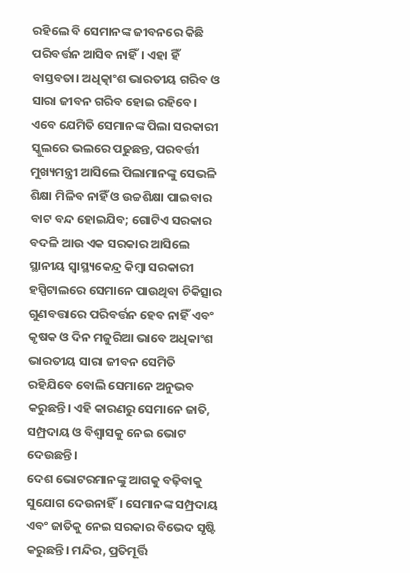ରହିଲେ ବି ସେମାନଙ୍କ ଜୀବନରେ କିଛି ପରିବର୍ତ୍ତନ ଆସିବ ନାହିଁ। ଏହା ହିଁ ବାସ୍ତବତା। ଅଧିତ୍କାଂଶ ଭାରତୀୟ ଗରିବ ଓ ସାରା ଜୀବନ ଗରିବ ହୋଇ ରହିବେ। ଏବେ ଯେମିତି ସେମାନଙ୍କ ପିଲା ସରକାରୀ ସ୍କୁଲରେ ଭଲରେ ପଢୁଛନ୍ତ, ପରବର୍ତ୍ତୀ ମୁଖ୍ୟମନ୍ତ୍ରୀ ଆସିଲେ ପିଲାମାନଙ୍କୁ ସେଭଳି ଶିକ୍ଷା ମିଳିବ ନାହିଁ ଓ ଉଚ୍ଚଶିକ୍ଷା ପାଇବାର ବାଟ ବନ୍ଦ ହୋଇଯିବ; ଗୋଟିଏ ସରକାର ବଦଳି ଆଉ ଏକ ସରକାର ଆସିଲେ ସ୍ଥାନୀୟ ସ୍ବାସ୍ଥ୍ୟକେନ୍ଦ୍ର କିମ୍ବା ସରକାରୀ ହସ୍ପିଟାଲରେ ସେମାନେ ପାଉଥିବା ଚିକିତ୍ସାର ଗୁଣବତ୍ତାରେ ପରିବର୍ତ୍ତନ ହେବ ନାହିଁ ଏବଂ କୃଷକ ଓ ଦିନ ମଜୁରିଆ ଭାବେ ଅଧିକାଂଶ ଭାରତୀୟ ସାରା ଜୀବନ ସେମିତି ରହିଯିବେ ବୋଲି ସେମାନେ ଅନୁଭବ କରୁଛନ୍ତି। ଏହି କାରଣରୁ ସେମାନେ ଜାତି, ସମ୍ପ୍ରଦାୟ ଓ ବିଶ୍ୱାସକୁ ନେଇ ଭୋଟ ଦେଉଛନ୍ତି।
ଦେଶ ଭୋଟରମାନଙ୍କୁ ଆଗକୁ ବଢ଼ିବାକୁ ସୁଯୋଗ ଦେଉନାହିଁ। ସେମାନଙ୍କ ସମ୍ପ୍ରଦାୟ ଏବଂ ଜାତିକୁ ନେଇ ସରକାର ବିଭେଦ ସୃଷ୍ଟି କରୁଛନ୍ତି। ମନ୍ଦିର, ପ୍ରତିମୂର୍ତ୍ତି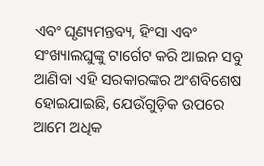ଏବଂ ଘୃଣ୍ୟମନ୍ତବ୍ୟ, ହିଂସା ଏବଂ ସଂଖ୍ୟାଲଘୁଙ୍କୁ ଟାର୍ଗେଟ କରି ଆଇନ ସବୁ ଆଣିବା ଏହି ସରକାରଙ୍କର ଅଂଶବିଶେଷ ହୋଇଯାଇଛି, ଯେଉଁଗୁଡ଼ିକ ଉପରେ ଆମେ ଅଧିକ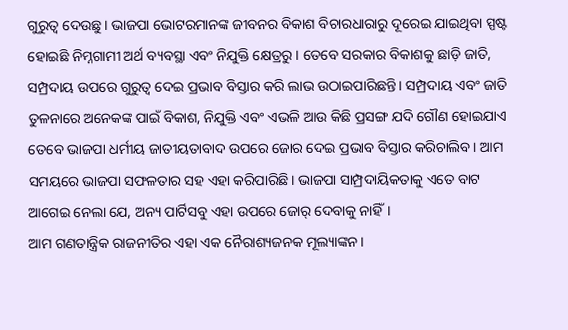ଗୁରୁତ୍ୱ ଦେଉଛୁ। ଭାଜପା ଭୋଟରମାନଙ୍କ ଜୀବନର ବିକାଶ ବିଚାରଧାରାରୁ ଦୂରେଇ ଯାଇଥିବା ସ୍ପଷ୍ଟ ହୋଇଛି ନିମ୍ନଗାମୀ ଅର୍ଥ ବ୍ୟବସ୍ଥା ଏବଂ ନିଯୁକ୍ତି କ୍ଷେତ୍ରରୁ। ତେବେ ସରକାର ବିକାଶକୁ ଛାଡ଼ି ଜାତି, ସମ୍ପ୍ରଦାୟ ଉପରେ ଗୁରୁତ୍ୱ ଦେଇ ପ୍ରଭାବ ବିସ୍ତାର କରି ଲାଭ ଉଠାଇପାରିଛନ୍ତି। ସମ୍ପ୍ରଦାୟ ଏବଂ ଜାତି ତୁଳନାରେ ଅନେକଙ୍କ ପାଇଁ ବିକାଶ, ନିଯୁକ୍ତି ଏବଂ ଏଭଳି ଆଉ କିଛି ପ୍ରସଙ୍ଗ ଯଦି ଗୌଣ ହୋଇଯାଏ ତେବେ ଭାଜପା ଧର୍ମୀୟ ଜାତୀୟତାବାଦ ଉପରେ ଜୋର ଦେଇ ପ୍ରଭାବ ବିସ୍ତାର କରିଚାଲିବ। ଆମ ସମୟରେ ଭାଜପା ସଫଳତାର ସହ ଏହା କରିପାରିଛି। ଭାଜପା ସାମ୍ପ୍ରଦାୟିକତାକୁ ଏତେ ବାଟ ଆଗେଇ ନେଲା ଯେ, ଅନ୍ୟ ପାର୍ଟିସବୁ ଏହା ଉପରେ ଜୋର୍ ଦେବାକୁ ନାହିଁ।
ଆମ ଗଣତାନ୍ତ୍ରିକ ରାଜନୀତିର ଏହା ଏକ ନୈରାଶ୍ୟଜନକ ମୂଲ୍ୟାଙ୍କନ।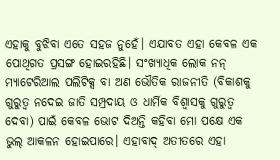ଏହାକୁ ବୁଝିବା ଏତେ ସହଜ ନୁହେଁ। ଏଯାବତ ଏହା କେବଳ ଏକ ପୋଥିଗତ ପ୍ରସଙ୍ଗ ହୋଇରହିଛି। ସଂଖ୍ୟାଧିକ ଲୋକ ନନ୍ ମ୍ୟାଟେରିଆଲ ପଲିଟିକ୍ସ ବା ଅଣ ଭୌତିକ ରାଜନୀତି (ବିକାଶକୁ ଗୁରୁତ୍ୱ ନଦେଇ ଜାତି ସମ୍ପ୍ରଦାୟ ଓ ଧାର୍ମିକ ବିଶ୍ୱାସକୁ ଗୁରୁତ୍ୱ ଦେବା) ପାଇଁ କେବଳ ଭୋଟ ଦିଅନ୍ତି କହିବା ମୋ ପକ୍ଷେ ଏକ ଭୁଲ୍ ଆକଳନ ହୋଇପାରେ। ଏହାବାଦ୍ ଅତୀତରେ ଏହା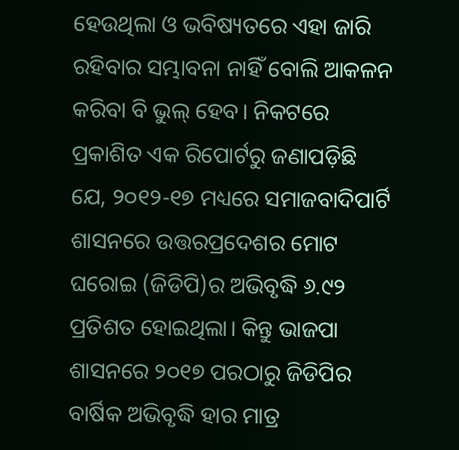ହେଉଥିଲା ଓ ଭବିଷ୍ୟତରେ ଏହା ଜାରି ରହିବାର ସମ୍ଭାବନା ନାହିଁ ବୋଲି ଆକଳନ କରିବା ବି ଭୁଲ୍ ହେବ। ନିକଟରେ ପ୍ରକାଶିତ ଏକ ରିପୋର୍ଟରୁ ଜଣାପଡ଼ିଛି ଯେ, ୨୦୧୨-୧୭ ମଧ୍ୟରେ ସମାଜବାଦିପାର୍ଟି ଶାସନରେ ଉତ୍ତରପ୍ରଦେଶର ମୋଟ ଘରୋଇ (ଜିଡିପି)ର ଅଭିବୃଦ୍ଧି ୬.୯୨ ପ୍ରତିଶତ ହୋଇଥିଲା। କିନ୍ତୁ ଭାଜପା ଶାସନରେ ୨୦୧୭ ପରଠାରୁ ଜିଡିପିର ବାର୍ଷିକ ଅଭିବୃଦ୍ଧି ହାର ମାତ୍ର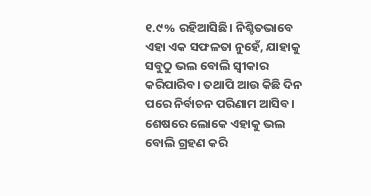୧.୯% ରହିଆସିଛି। ନିଶ୍ଚିତଭାବେ ଏହା ଏକ ସଫଳତା ନୁହେଁ, ଯାହାକୁ ସବୁଠୁ ଭଲ ବୋଲି ସ୍ବୀକାର କରିପାରିବ। ତଥାପି ଆଉ କିଛି ଦିନ ପରେ ନିର୍ବାଚନ ପରିଣାମ ଆସିବ। ଶେଷରେ ଲୋକେ ଏହାକୁ ଭଲ ବୋଲି ଗ୍ରହଣ କରି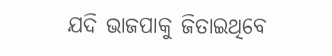ଯଦି ଭାଜପାକୁ ଜିତାଇଥିବେ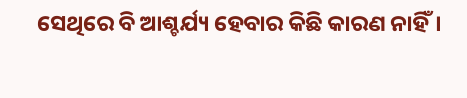ସେଥିରେ ବି ଆଶ୍ଚର୍ଯ୍ୟ ହେବାର କିଛି କାରଣ ନାହିଁ।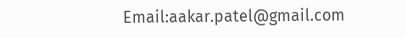Email:aakar.patel@gmail.com